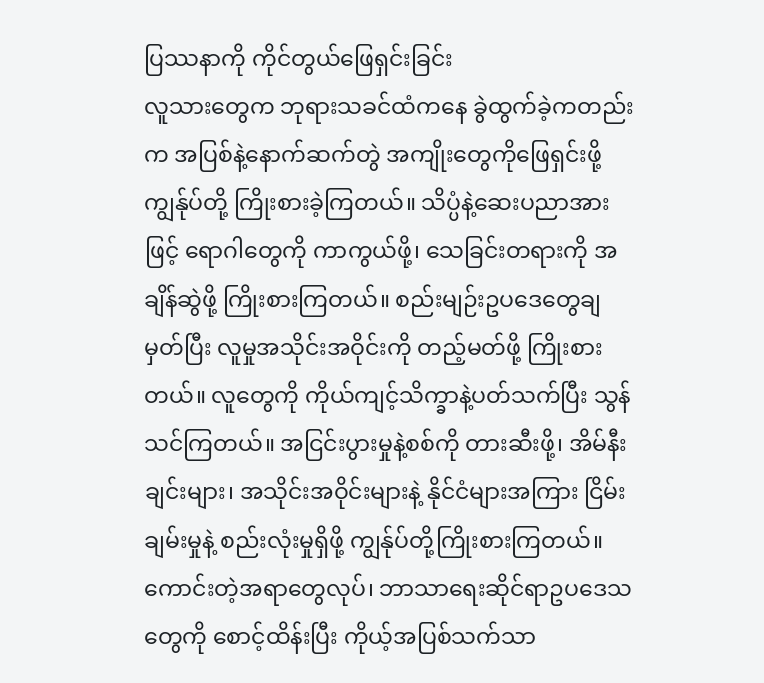ပြဿနာကို ကိုင်တွယ်ဖြေရှင်းခြင်း
လူသားတွေက ဘုရားသခင်ထံကနေ ခွဲထွက်ခဲ့ကတည်းက အပြစ်နဲ့နောက်ဆက်တွဲ အကျိုးတွေကိုဖြေရှင်းဖို့ ကျွန်ုပ်တို့ ကြိုးစားခဲ့ကြတယ်။ သိပ္ပံနဲ့ဆေးပညာအားဖြင့် ရောဂါတွေကို ကာကွယ်ဖို့၊ သေခြင်းတရားကို အချိန်ဆွဲဖို့ ကြိုးစားကြတယ်။ စည်းမျဉ်းဥပဒေတွေချမှတ်ပြီး လူမှုအသိုင်းအဝိုင်းကို တည့်မတ်ဖို့ ကြိုးစားတယ်။ လူတွေကို ကိုယ်ကျင့်သိက္ခာနဲ့ပတ်သက်ပြီး သွန်သင်ကြတယ်။ အငြင်းပွားမှုနဲ့စစ်ကို တားဆီးဖို့၊ အိမ်နီးချင်းများ၊ အသိုင်းအဝိုင်းများနဲ့ နိုင်ငံများအကြား ငြိမ်းချမ်းမှုနဲ့ စည်းလုံးမှုရှိဖို့ ကျွန်ုပ်တို့ကြိုးစားကြတယ်။ ကောင်းတဲ့အရာတွေလုပ်၊ ဘာသာရေးဆိုင်ရာဥပဒေသတွေကို စောင့်ထိန်းပြီး ကိုယ့်အပြစ်သက်သာ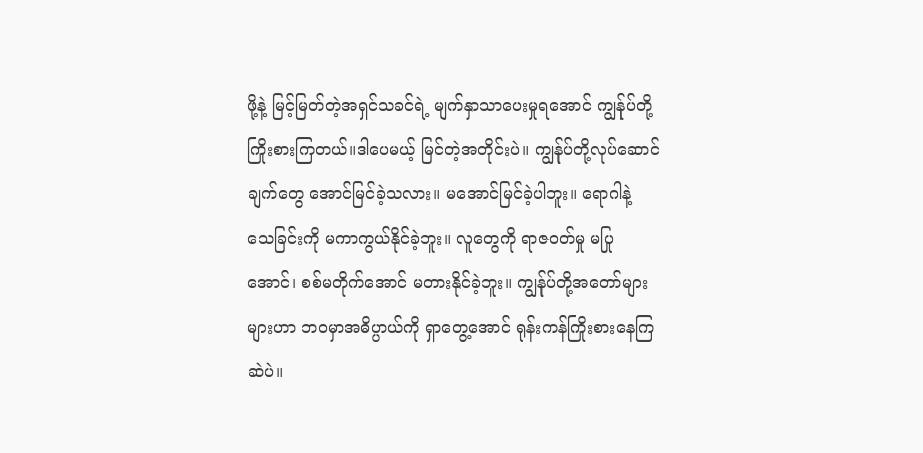ဖို့နဲ့ မြင့်မြတ်တဲ့အရှင်သခင်ရဲ့ မျက်နှာသာပေးမှုရအောင် ကျွန်ုပ်တို့ ကြိုးစားကြတယ်။ဒါပေမယ့် မြင်တဲ့အတိုင်းပဲ။ ကျွန်ုပ်တို့လုပ်ဆောင်ချက်တွေ အောင်မြင်ခဲ့သလား။ မအောင်မြင်ခဲ့ပါဘူး။ ရောဂါနဲ့ သေခြင်းကို မကာကွယ်နိုင်ခဲ့ဘူး။ လူတွေကို ရာဇဝတ်မှု မပြုအောင်၊ စစ်မတိုက်အောင် မတားနိုင်ခဲ့ဘူး။ ကျွန်ုပ်တို့အတော်များများဟာ ဘဝမှာအဓိပ္ပာယ်ကို ရှာတွေ့အောင် ရုန်းကန်ကြိုးစားနေကြဆဲပဲ။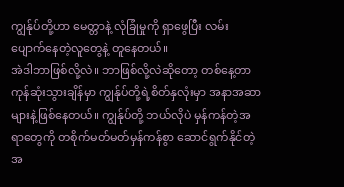ကျွန်ုပ်တို့ဟာ မေတ္တာနဲ့ လုံခြုံမှုကို ရှာဖွေပြီး လမ်းပျောက်နေတဲ့လူတွေနဲ့ တူနေတယ်။
အဲဒါဘာဖြစ်လို့လဲ။ ဘာဖြစ်လို့လဲဆိုတော့ တစ်နေ့တာ ကုန်ဆုံးသွားချိန်မှာ ကျွန်ုပ်တို့ရဲ့စိတ်နှလုံးမှာ အနာအဆာများနဲ့ဖြစ်နေတယ်။ ကျွန်ုပ်တို့ ဘယ်လိုပဲ မှန်ကန်တဲ့အရာတွေကို တစိုက်မတ်မတ်မှန်ကန်စွာ ဆောင်ရွက်နိုင်တဲ့ အ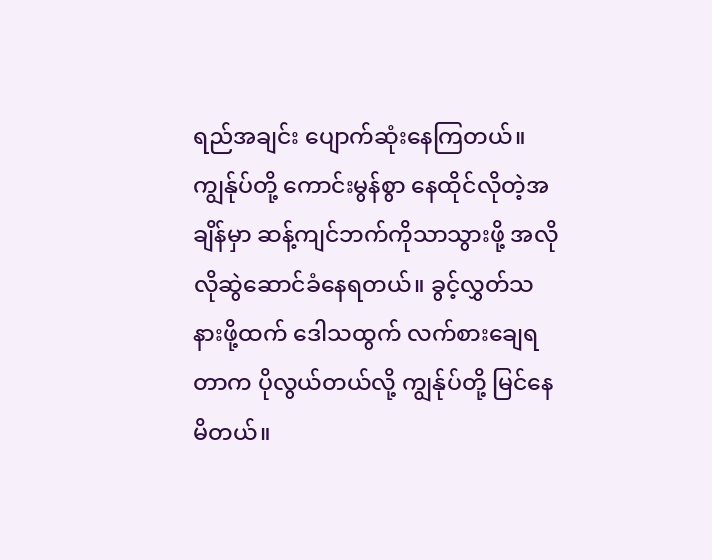ရည်အချင်း ပျောက်ဆုံးနေကြတယ်။ ကျွန်ုပ်တို့ ကောင်းမွန်စွာ နေထိုင်လိုတဲ့အချိန်မှာ ဆန့်ကျင်ဘက်ကိုသာသွားဖို့ အလိုလိုဆွဲဆောင်ခံနေရတယ်။ ခွင့်လွှတ်သနားဖို့ထက် ဒေါသထွက် လက်စားချေရတာက ပိုလွယ်တယ်လို့ ကျွန်ုပ်တို့ မြင်နေမိတယ်။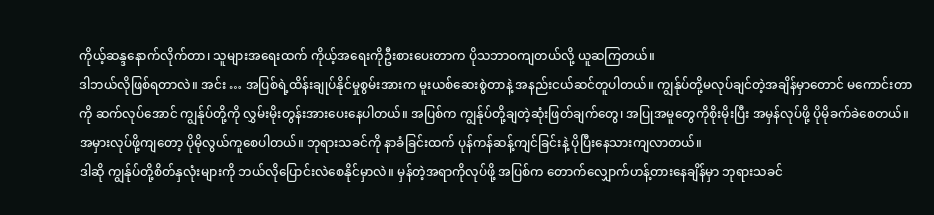ကိုယ့်ဆန္ဒနောက်လိုက်တာ၊ သူများအရေးထက် ကိုယ့်အရေးကိုဦးစားပေးတာက ပိုသဘာဝကျတယ်လို့ ယူဆကြတယ်။
ဒါဘယ်လိုဖြစ်ရတာလဲ။ အင်း … အပြစ်ရဲ့ထိန်းချုပ်နိုင်မှုစွမ်းအားက မူးယစ်ဆေးစွဲတာနဲ့ အနည်းငယ်ဆင်တူပါတယ်။ ကျွန်ုပ်တို့မလုပ်ချင်တဲ့အချိန်မှာတောင် မကောင်းတာကို ဆက်လုပ်အောင် ကျွန်ုပ်တို့ကို လွှမ်းမိုးတွန်းအားပေးနေပါတယ်။ အပြစ်က ကျွန်ုပ်တို့ချတဲ့ဆုံးဖြတ်ချက်တွေ၊ အပြုအမူတွေကိုစိုးမိုးပြီး အမှန်လုပ်ဖို့ ပိုမိုခက်ခဲစေတယ်။ အမှားလုပ်ဖို့ကျတော့ ပိုမိုလွယ်ကူစေပါတယ်။ ဘုရားသခင်ကို နာခံခြင်းထက် ပုန်ကန်ဆန့်ကျင်ခြင်းနဲ့ ပိုပြီးနေသားကျလာတယ်။
ဒါဆို ကျွန်ုပ်တို့စိတ်နှလုံးများကို ဘယ်လိုပြောင်းလဲစေနိုင်မှာလဲ။ မှန်တဲ့အရာကိုလုပ်ဖို့ အပြစ်က တောက်လျှောက်ဟန့်တားနေချိန်မှာ ဘုရားသခင်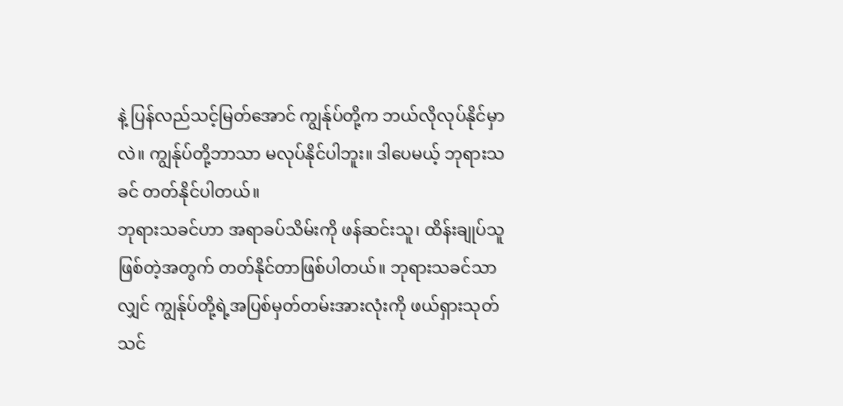နဲ့ ပြန်လည်သင့်မြတ်အောင် ကျွန်ုပ်တို့က ဘယ်လိုလုပ်နိုင်မှာလဲ။ ကျွန်ုပ်တို့ဘာသာ မလုပ်နိုင်ပါဘူး။ ဒါပေမယ့် ဘုရားသခင် တတ်နိုင်ပါတယ်။
ဘုရားသခင်ဟာ အရာခပ်သိမ်းကို ဖန်ဆင်းသူ၊ ထိန်းချုပ်သူ ဖြစ်တဲ့အတွက် တတ်နိုင်တာဖြစ်ပါတယ်။ ဘုရားသခင်သာလျှင် ကျွန်ုပ်တို့ရဲ့အပြစ်မှတ်တမ်းအားလုံးကို ဖယ်ရှားသုတ်သင်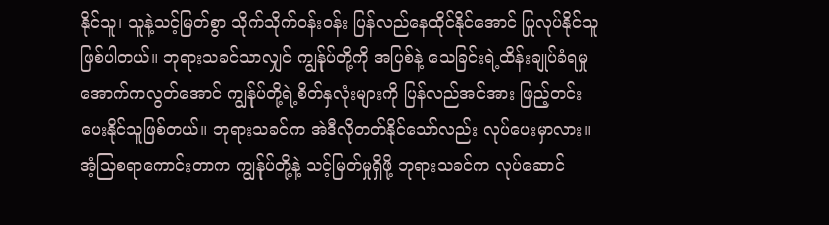နိုင်သူ၊ သူနဲ့သင့်မြတ်စွာ သိုက်သိုက်ဝန်းဝန်း ပြန်လည်နေထိုင်နိုင်အောင် ပြုလုပ်နိုင်သူ ဖြစ်ပါတယ်။ ဘုရားသခင်သာလျှင် ကျွန်ုပ်တို့ကို အပြစ်နဲ့ သေခြင်းရဲ့ထိန်းချုပ်ခံရမှုအောက်ကလွတ်အောင် ကျွန်ုပ်တို့ရဲ့စိတ်နှလုံးများကို ပြန်လည်အင်အား ဖြည့်တင်းပေးနိုင်သူဖြစ်တယ်။ ဘုရားသခင်က အဲဒီလိုတတ်နိုင်သော်လည်း လုပ်ပေးမှာလား။
အံ့သြစရာကောင်းတာက ကျွန်ုပ်တို့နဲ့ သင့်မြတ်မှုရှိဖို့ ဘုရားသခင်က လုပ်ဆောင်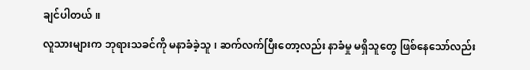ချင်ပါတယ်။
လူသားများက ဘုရားသခင်ကို မနာခံခဲ့သူ၊ ဆက်လက်ပြီးတော့လည်း နာခံမှု မရှိသူတွေ ဖြစ်နေသော်လည်း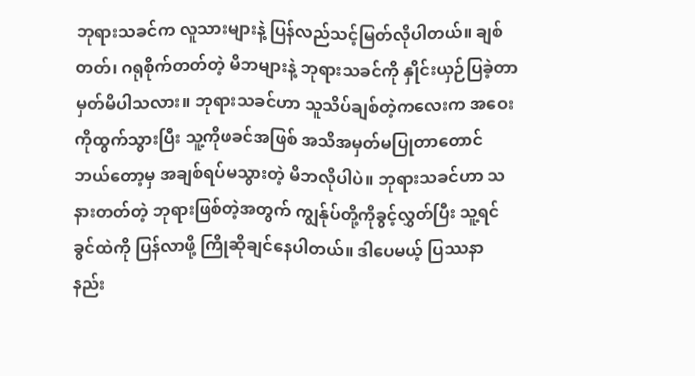ဘုရားသခင်က လူသားများနဲ့ ပြန်လည်သင့်မြတ်လိုပါတယ်။ ချစ်တတ်၊ ဂရုစိုက်တတ်တဲ့ မိဘများနဲ့ ဘုရားသခင်ကို နှိုင်းယှဉ်ပြခဲ့တာ မှတ်မိပါသလား။ ဘုရားသခင်ဟာ သူသိပ်ချစ်တဲ့ကလေးက အဝေးကိုထွက်သွားပြီး သူ့ကိုဖခင်အဖြစ် အသိအမှတ်မပြုတာတောင် ဘယ်တော့မှ အချစ်ရပ်မသွားတဲ့ မိဘလိုပါပဲ။ ဘုရားသခင်ဟာ သနားတတ်တဲ့ ဘုရားဖြစ်တဲ့အတွက် ကျွန်ုပ်တို့ကိုခွင့်လွှတ်ပြီး သူ့ရင်ခွင်ထဲကို ပြန်လာဖို့ ကြိုဆိုချင်နေပါတယ်။ ဒါပေမယ့် ပြဿနာနည်း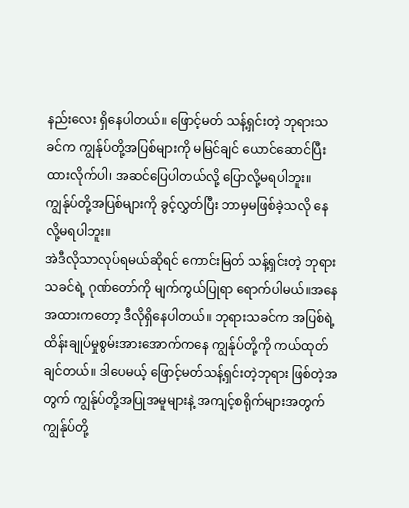နည်းလေး ရှိနေပါတယ်။ ဖြောင့်မတ် သန့်ရှင်းတဲ့ ဘုရားသခင်က ကျွန်ုပ်တို့အပြစ်များကို မမြင်ချင် ယောင်ဆောင်ပြီး ထားလိုက်ပါ၊ အဆင်ပြေပါတယ်လို့ ပြောလို့မရပါဘူး။
ကျွန်ုပ်တို့အပြစ်များကို ခွင့်လွှတ်ပြီး ဘာမှမဖြစ်ခဲ့သလို နေလို့မရပါဘူး။
အဲဒီလိုသာလုပ်ရမယ်ဆိုရင် ကောင်းမြတ် သန့်ရှင်းတဲ့ ဘုရားသခင်ရဲ့ ဂုဏ်တော်ကို မျက်ကွယ်ပြုရာ ရောက်ပါမယ်။အနေအထားကတော့ ဒီလိုရှိနေပါတယ်။ ဘုရားသခင်က အပြစ်ရဲ့ ထိန်းချုပ်မှုစွမ်းအားအောက်ကနေ ကျွန်ုပ်တို့ကို ကယ်ထုတ် ချင်တယ်။ ဒါပေမယ့် ဖြောင့်မတ်သန့်ရှင်းတဲ့ဘုရား ဖြစ်တဲ့အတွက် ကျွန်ုပ်တို့အပြုအမူများနဲ့ အကျင့်စရိုက်များအတွက် ကျွန်ုပ်တို့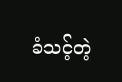ခံသင့်တဲ့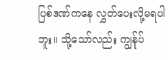ပြစ်ဒဏ်ကနေ လွှတ်ပေးလို့မရပါဘူး။ သို့သော်လည်း ကျွန်ုပ်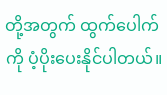တို့အတွက် ထွက်ပေါက်ကို ပံ့ပိုးပေးနိုင်ပါတယ်။